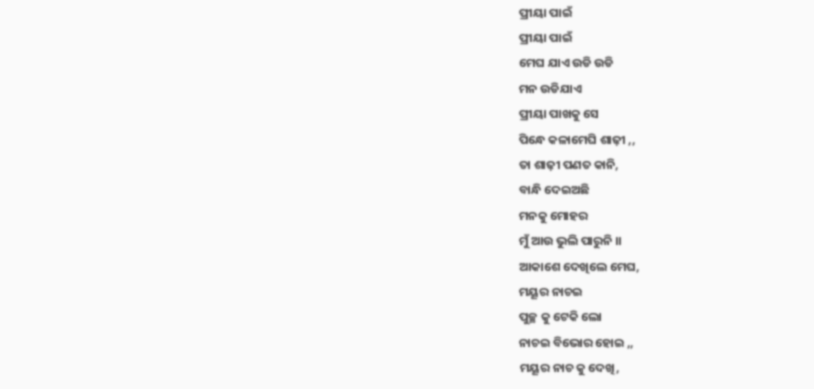ପ୍ରୀୟା ପାଇଁ
ପ୍ରୀୟା ପାଇଁ
ମେଘ ଯାଏ ଉଡି ଉଡି
ମନ ଉଡିଯାଏ
ପ୍ରୀୟା ପାଖକୁ ସେ
ପିନ୍ଧେ କଳାମେଘି ଶାଢ଼ୀ ,,
ତା ଶାଢ଼ୀ ପଣତ କାନି,
ବାନ୍ଧି ଦେଇଅଛି
ମନକୁ ମୋହର
ମୁଁ ଆଉ ଭୁଲି ପାରୁନି ।।
ଆକାଶେ ଦେଖିଲେ ମେଘ,
ମୟୂର ନାଚଇ
ପୁଚ୍ଛ କୁ ଟେକି ଲୋ
ନାଚଇ ବିଭୋର ହୋଇ ,,
ମୟୂର ନାଚ କୁ ଦେଖି,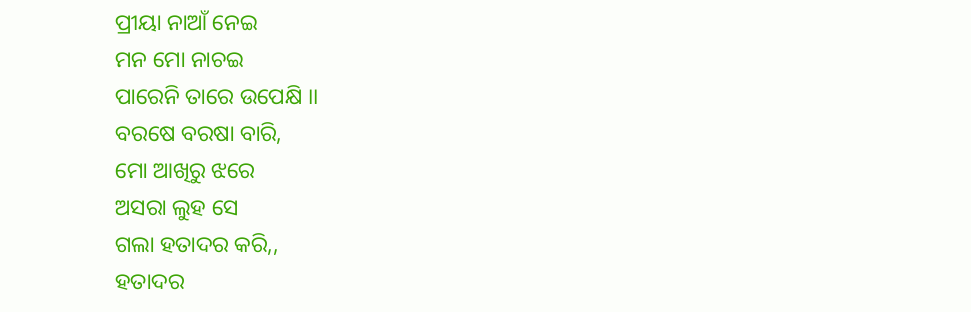ପ୍ରୀୟା ନାଆଁ ନେଇ
ମନ ମୋ ନାଚଇ
ପାରେନି ତାରେ ଉପେକ୍ଷି ।।
ବରଷେ ବରଷା ବାରି,
ମୋ ଆଖିରୁ ଝରେ
ଅସରା ଲୁହ ସେ
ଗଲା ହତାଦର କରି,,
ହତାଦର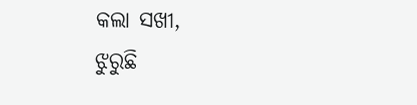କଲା ସଖୀ,
ଝୁରୁଛି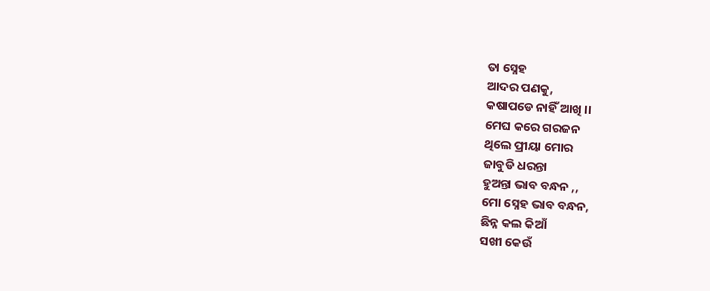ତା ସ୍ନେହ
ଆଦର ପଣକୁ,
କଷାପଡେ ନାହିଁ ଆଖି ।।
ମେଘ କରେ ଗରଜନ
ଥିଲେ ପ୍ରୀୟା ମୋର
ଜାବୁଡି ଧରନ୍ତା
ହୁଅନ୍ତା ଭାବ ବନ୍ଧନ ,,
ମୋ ସ୍ନେହ ଭାବ ବନ୍ଧନ,
ଛିନ୍ନ କଲ କିଆଁ
ସଖୀ କେଉଁ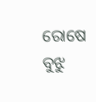ରୋଷେ
ବୁଝୁ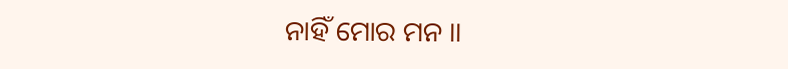ନାହିଁ ମୋର ମନ ।।